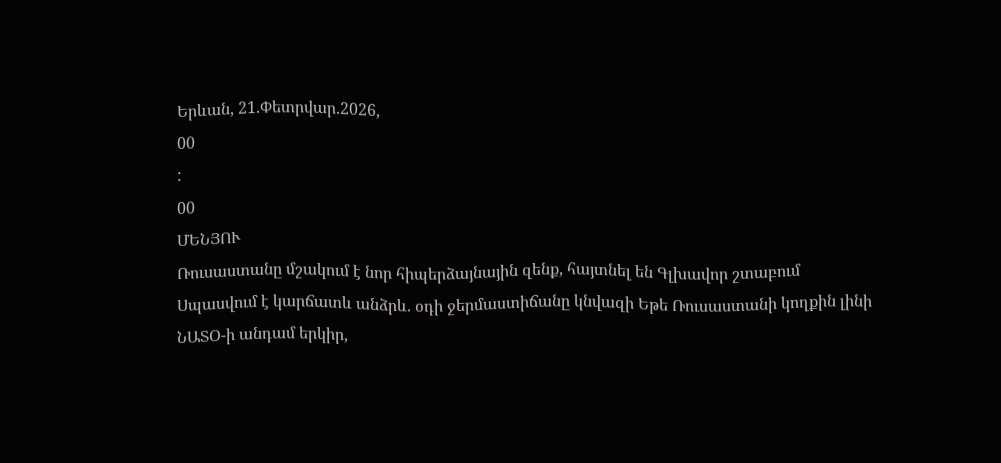Երևան, 21.Փետրվար.2026,
00
:
00
ՄԵՆՅՈՒ
Ռուսաստանը մշակում է նոր հիպերձայնային զենք, հայտնել են Գլխավոր շտաբում Սպասվում է կարճատև անձրև. օդի ջերմաստիճանը կնվազի Եթե Ռուսաստանի կողքին լինի ՆԱՏՕ-ի անդամ երկիր,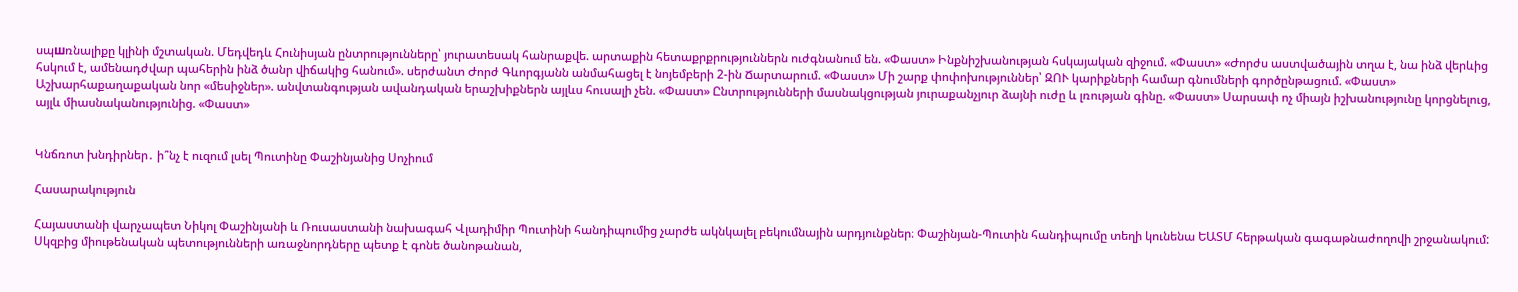սպшռնալիքը կլինի մշտական. Մեդվեդև Հունիսյան ընտրությունները՝ յուրատեսակ հանրաքվե. արտաքին հետաքրքրություններն ուժգնանում են. «Փաստ» Ինքնիշխանության հսկայական զիջում. «Փաստ» «Ժորժս աստվածային տղա է, նա ինձ վերևից հսկում է, ամենադժվար պահերին ինձ ծանր վիճակից հանում». սերժանտ Ժորժ Գևորգյանն անմահացել է նոյեմբերի 2-ին Ճարտարում. «Փաստ» Մի շարք փոփոխություններ՝ ԶՈՒ կարիքների համար գնումների գործընթացում. «Փաստ» Աշխարհաքաղաքական նոր «մեսիջներ». անվտանգության ավանդական երաշխիքներն այլևս հուսալի չեն. «Փաստ» Ընտրությունների մասնակցության յուրաքանչյուր ձայնի ուժը և լռության գինը. «Փաստ» Սարսափ ոչ միայն իշխանությունը կորցնելուց, այլև միասնականությունից. «Փաստ»


Կնճռոտ խնդիրներ․ ի՞նչ է ուզում լսել Պուտինը Փաշինյանից Սոչիում

Հասարակություն

Հայաստանի վարչապետ Նիկոլ Փաշինյանի և Ռուսաստանի նախագահ Վլադիմիր Պուտինի հանդիպումից չարժե ակնկալել բեկումնային արդյունքներ։ Փաշինյան-Պուտին հանդիպումը տեղի կունենա ԵԱՏՄ հերթական գագաթնաժողովի շրջանակում: Սկզբից միութենական պետությունների առաջնորդները պետք է գոնե ծանոթանան,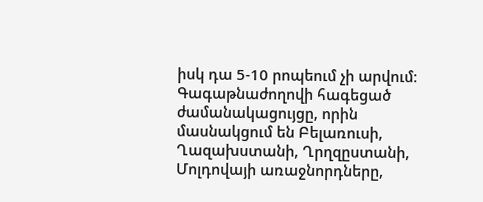իսկ դա 5-10 րոպեում չի արվում։ Գագաթնաժողովի հագեցած ժամանակացույցը, որին մասնակցում են Բելառուսի, Ղազախստանի, Ղրղզըստանի, Մոլդովայի առաջնորդները,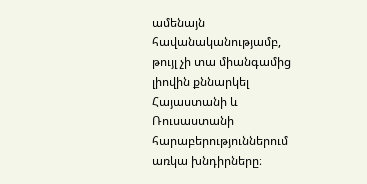ամենայն հավանականությամբ, թույլ չի տա միանգամից լիովին քննարկել Հայաստանի և Ռուսաստանի հարաբերություններում առկա խնդիրները։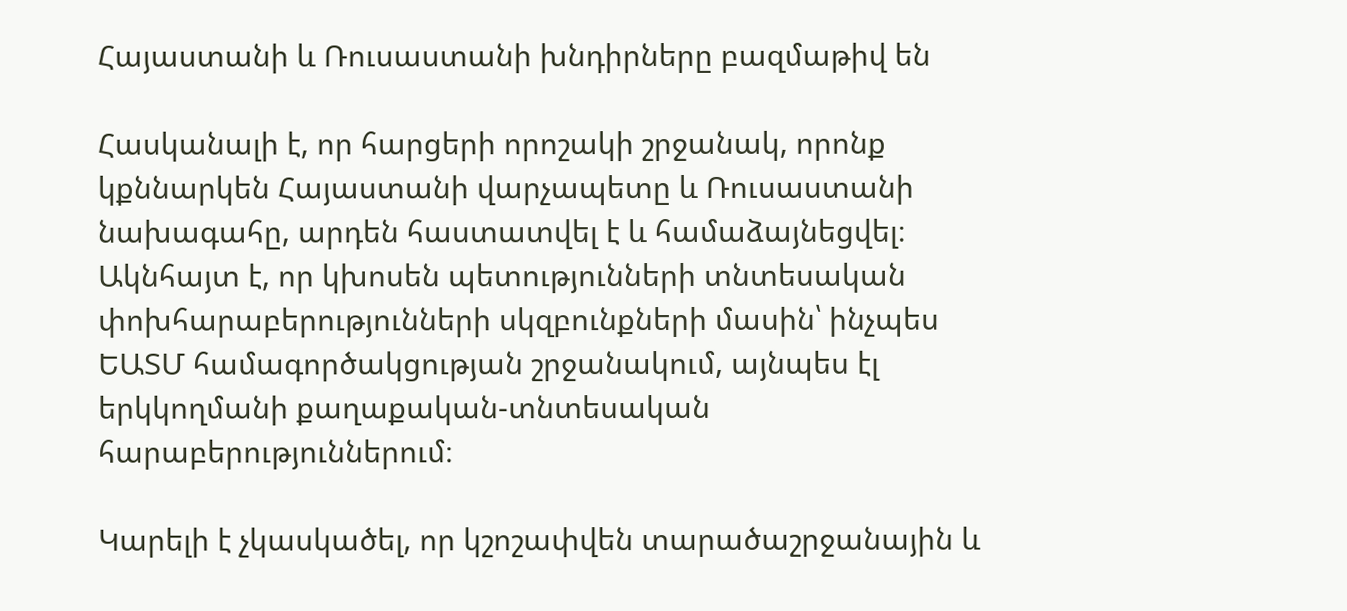Հայաստանի և Ռուսաստանի խնդիրները բազմաթիվ են

Հասկանալի է, որ հարցերի որոշակի շրջանակ, որոնք կքննարկեն Հայաստանի վարչապետը և Ռուսաստանի նախագահը, արդեն հաստատվել է և համաձայնեցվել։ Ակնհայտ է, որ կխոսեն պետությունների տնտեսական փոխհարաբերությունների սկզբունքների մասին՝ ինչպես ԵԱՏՄ համագործակցության շրջանակում, այնպես էլ երկկողմանի քաղաքական-տնտեսական հարաբերություններում։

Կարելի է չկասկածել, որ կշոշափվեն տարածաշրջանային և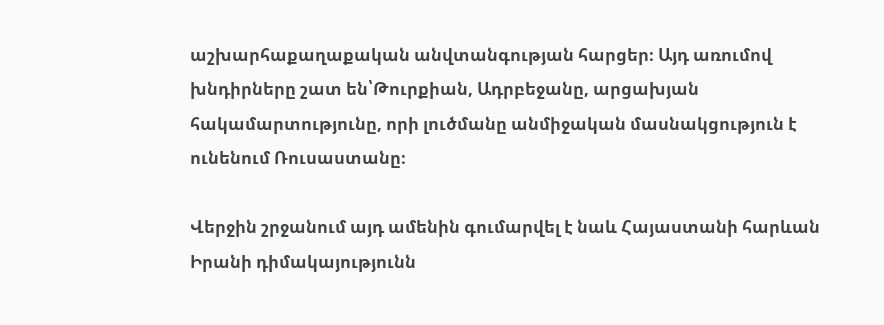աշխարհաքաղաքական անվտանգության հարցեր։ Այդ առումով խնդիրները շատ են՝Թուրքիան, Ադրբեջանը, արցախյան հակամարտությունը, որի լուծմանը անմիջական մասնակցություն է ունենում Ռուսաստանը։

Վերջին շրջանում այդ ամենին գումարվել է նաև Հայաստանի հարևան Իրանի դիմակայությունն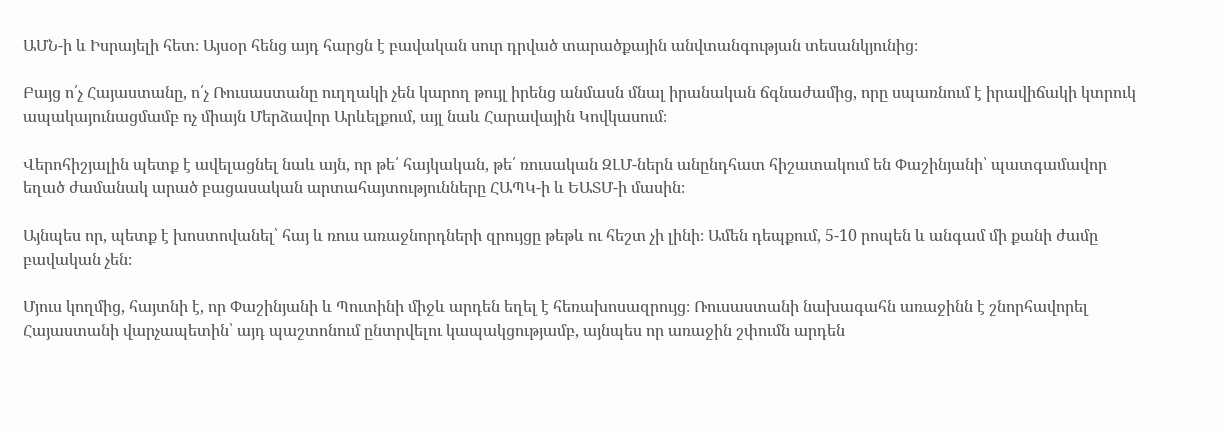ԱՄՆ-ի և Իսրայելի հետ։ Այսօր հենց այդ հարցն է բավական սուր դրված տարածքային անվտանգության տեսանկյունից։

Բայց ո՛չ Հայաստանը, ո՛չ Ռուսաստանը ուղղակի չեն կարող թույլ իրենց անմասն մնալ իրանական ճգնաժամից, որը սպառնում է իրավիճակի կտրուկ ապակայունացմամբ ոչ միայն Մերձավոր Արևելքում, այլ նաև Հարավային Կովկասում։

Վերոհիշյալին պետք է ավելացնել նաև այն, որ թե՛ հայկական, թե՛ ռուսական ԶԼՄ-ներն անընդհատ հիշատակում են Փաշինյանի՝ պատգամավոր եղած ժամանակ արած բացասական արտահայտությունները ՀԱՊԿ-ի և ԵԱՏՄ-ի մասին։

Այնպես որ, պետք է խոստովանել՝ հայ և ռուս առաջնորդների զրույցը թեթև ու հեշտ չի լինի։ Ամեն դեպքում, 5-10 րոպեն և անգամ մի քանի ժամը բավական չեն։

Մյուս կողմից, հայտնի է, որ Փաշինյանի և Պուտինի միջև արդեն եղել է հեռախոսազրույց։ Ռուսաստանի նախագահն առաջինն է շնորհավորել Հայաստանի վարչապետին՝ այդ պաշտոնում ընտրվելու կապակցությամբ, այնպես որ առաջին շփումն արդեն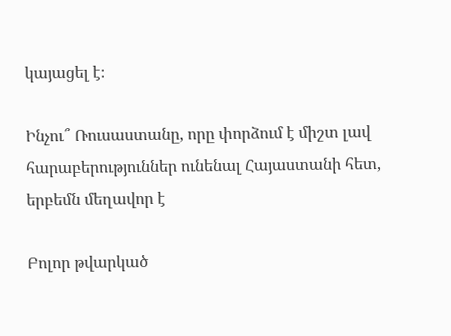կայացել է։

Ինչու՞ Ռուսաստանը, որը փորձում է միշտ լավ հարաբերություններ ունենալ Հայաստանի հետ, երբեմն մեղավոր է

Բոլոր թվարկած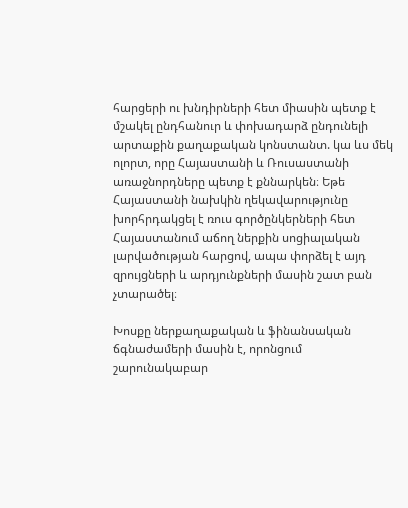հարցերի ու խնդիրների հետ միասին պետք է մշակել ընդհանուր և փոխադարձ ընդունելի արտաքին քաղաքական կոնստանտ. կա ևս մեկ ոլորտ, որը Հայաստանի և Ռուսաստանի առաջնորդները պետք է քննարկեն։ Եթե Հայաստանի նախկին ղեկավարությունը խորհրդակցել է ռուս գործընկերների հետ Հայաստանում աճող ներքին սոցիալական լարվածության հարցով, ապա փորձել է այդ զրույցների և արդյունքների մասին շատ բան չտարածել։

Խոսքը ներքաղաքական և ֆինանսական ճգնաժամերի մասին է, որոնցում շարունակաբար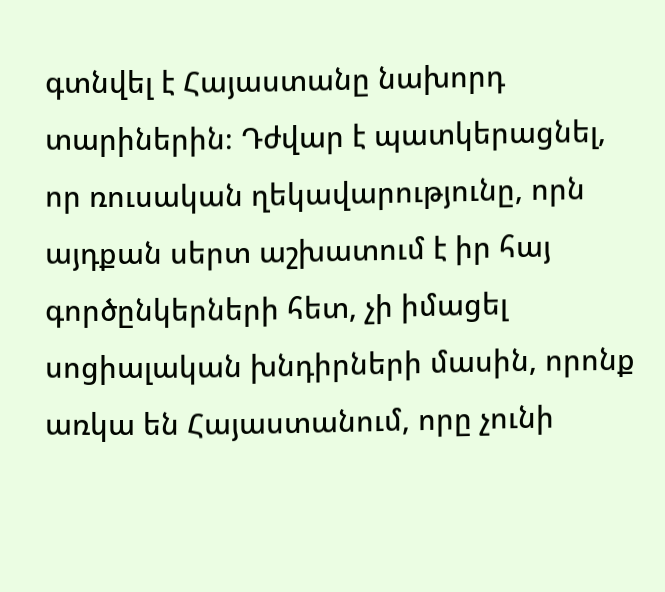գտնվել է Հայաստանը նախորդ տարիներին։ Դժվար է պատկերացնել, որ ռուսական ղեկավարությունը, որն այդքան սերտ աշխատում է իր հայ գործընկերների հետ, չի իմացել սոցիալական խնդիրների մասին, որոնք առկա են Հայաստանում, որը չունի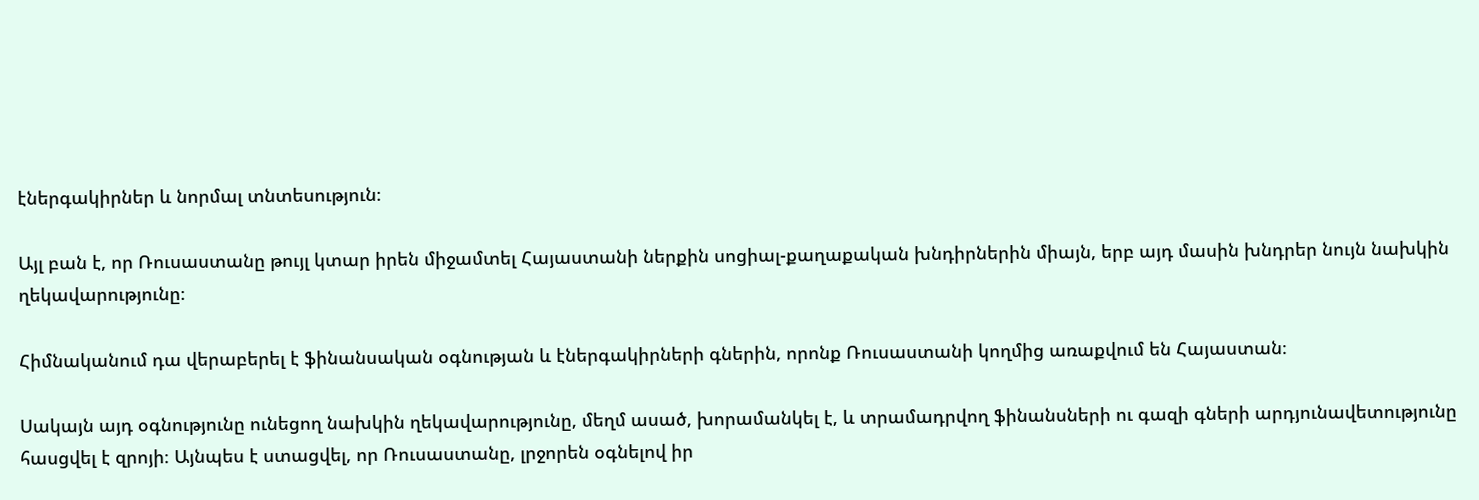էներգակիրներ և նորմալ տնտեսություն։

Այլ բան է, որ Ռուսաստանը թույլ կտար իրեն միջամտել Հայաստանի ներքին սոցիալ-քաղաքական խնդիրներին միայն, երբ այդ մասին խնդրեր նույն նախկին ղեկավարությունը։

Հիմնականում դա վերաբերել է ֆինանսական օգնության և էներգակիրների գներին, որոնք Ռուսաստանի կողմից առաքվում են Հայաստան։

Սակայն այդ օգնությունը ունեցող նախկին ղեկավարությունը, մեղմ ասած, խորամանկել է, և տրամադրվող ֆինանսների ու գազի գների արդյունավետությունը հասցվել է զրոյի։ Այնպես է ստացվել, որ Ռուսաստանը, լրջորեն օգնելով իր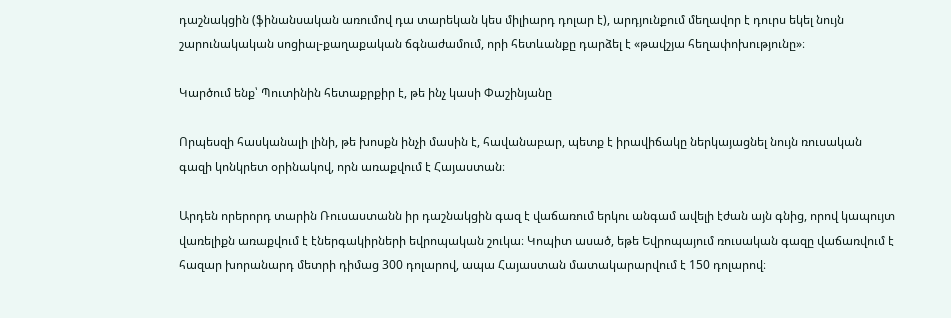դաշնակցին (ֆինանսական առումով դա տարեկան կես միլիարդ դոլար է), արդյունքում մեղավոր է դուրս եկել նույն շարունակական սոցիալ-քաղաքական ճգնաժամում, որի հետևանքը դարձել է «թավշյա հեղափոխությունը»։

Կարծում ենք՝ Պուտինին հետաքրքիր է, թե ինչ կասի Փաշինյանը

Որպեսզի հասկանալի լինի, թե խոսքն ինչի մասին է, հավանաբար, պետք է իրավիճակը ներկայացնել նույն ռուսական գազի կոնկրետ օրինակով, որն առաքվում է Հայաստան։

Արդեն որերորդ տարին Ռուսաստանն իր դաշնակցին գազ է վաճառում երկու անգամ ավելի էժան այն գնից, որով կապույտ վառելիքն առաքվում է էներգակիրների եվրոպական շուկա։ Կոպիտ ասած, եթե Եվրոպայում ռուսական գազը վաճառվում է հազար խորանարդ մետրի դիմաց 300 դոլարով, ապա Հայաստան մատակարարվում է 150 դոլարով։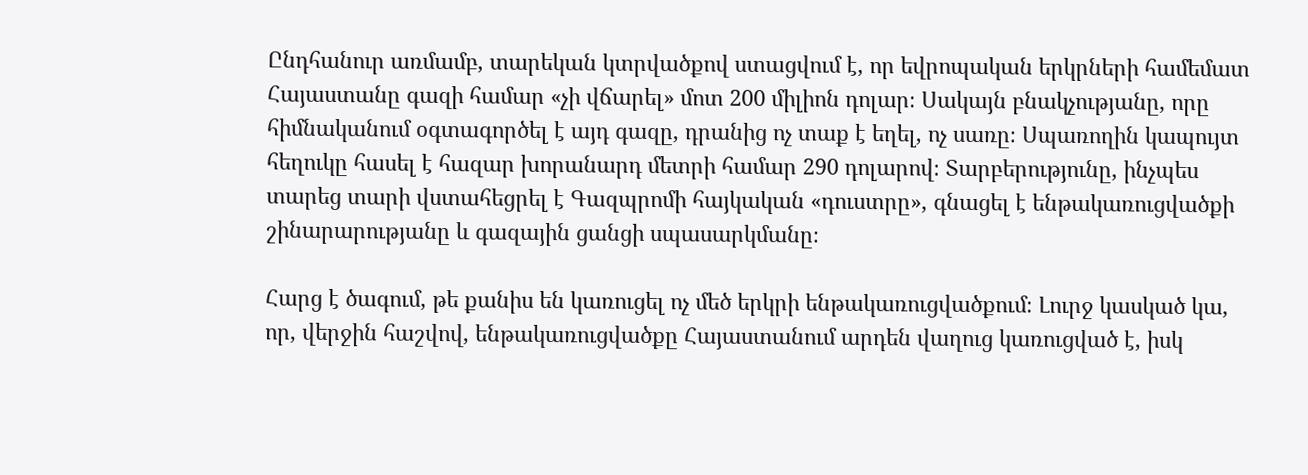Ընդհանուր առմամբ, տարեկան կտրվածքով ստացվում է, որ եվրոպական երկրների համեմատ Հայաստանը գազի համար «չի վճարել» մոտ 200 միլիոն դոլար։ Սակայն բնակչությանը, որը հիմնականում օգտագործել է այդ գազը, դրանից ոչ տաք է եղել, ոչ սառը։ Սպառողին կապույտ հեղուկը հասել է հազար խորանարդ մետրի համար 290 դոլարով։ Տարբերությունը, ինչպես տարեց տարի վստահեցրել է Գազպրոմի հայկական «դուստրը», գնացել է ենթակառուցվածքի շինարարությանը և գազային ցանցի սպասարկմանը։

Հարց է ծագում, թե քանիս են կառուցել ոչ մեծ երկրի ենթակառուցվածքում։ Լուրջ կասկած կա, որ, վերջին հաշվով, ենթակառուցվածքը Հայաստանում արդեն վաղուց կառուցված է, իսկ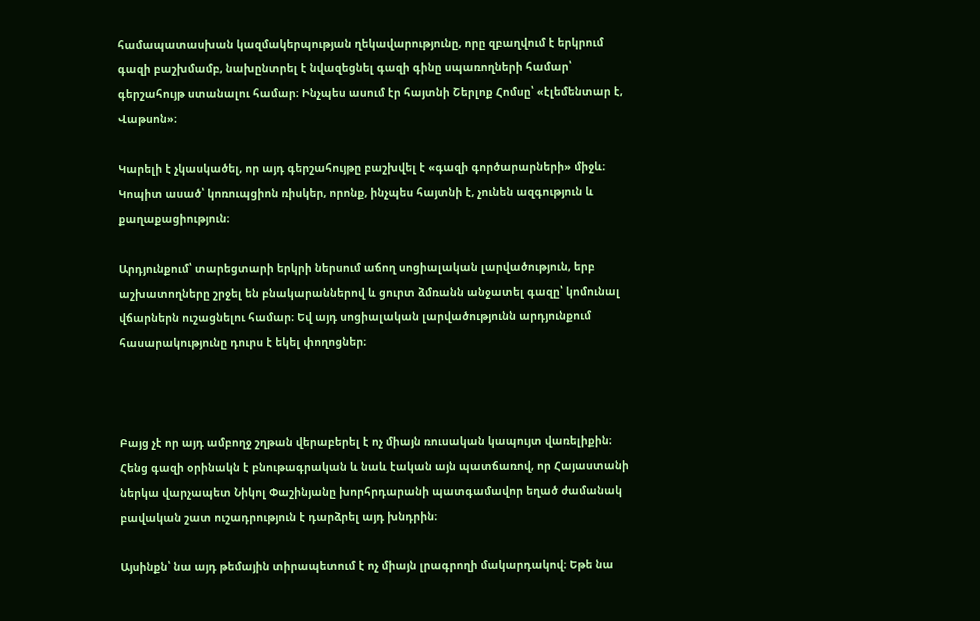համապատասխան կազմակերպության ղեկավարությունը, որը զբաղվում է երկրում գազի բաշխմամբ, նախընտրել է նվազեցնել գազի գինը սպառողների համար՝ գերշահույթ ստանալու համար։ Ինչպես ասում էր հայտնի Շերլոք Հոմսը՝ «էլեմենտար է, Վաթսոն»։

Կարելի է չկասկածել, որ այդ գերշահույթը բաշխվել է «գազի գործարարների» միջև։ Կոպիտ ասած՝ կոռուպցիոն ռիսկեր, որոնք, ինչպես հայտնի է, չունեն ազգություն և քաղաքացիություն։

Արդյունքում՝ տարեցտարի երկրի ներսում աճող սոցիալական լարվածություն, երբ աշխատողները շրջել են բնակարաններով և ցուրտ ձմռանն անջատել գազը՝ կոմունալ վճարներն ուշացնելու համար։ Եվ այդ սոցիալական լարվածությունն արդյունքում հասարակությունը դուրս է եկել փողոցներ։



Բայց չէ որ այդ ամբողջ շղթան վերաբերել է ոչ միայն ռուսական կապույտ վառելիքին։ Հենց գազի օրինակն է բնութագրական և նաև էական այն պատճառով, որ Հայաստանի ներկա վարչապետ Նիկոլ Փաշինյանը խորհրդարանի պատգամավոր եղած ժամանակ բավական շատ ուշադրություն է դարձրել այդ խնդրին։

Այսինքն՝ նա այդ թեմային տիրապետում է ոչ միայն լրագրողի մակարդակով։ Եթե նա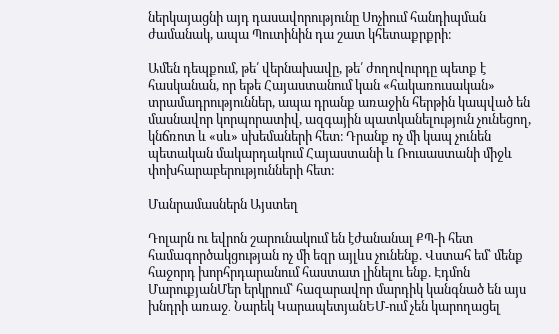ներկայացնի այդ դասավորությունը Սոչիում հանդիպման ժամանակ, ապա Պուտինին դա շատ կհետաքրքրի։

Ամեն դեպքում, թե՛ վերնախավը, թե՛ ժողովուրդը պետք է հասկանան, որ եթե Հայաստանում կան «հակառուսական» տրամադրություններ, ապա դրանք առաջին հերթին կապված են մասնավոր կորպորատիվ, ազգային պատկանելություն չունեցող, կնճռոտ և «սև» սխեմաների հետ։ Դրանք ոչ մի կապ չունեն պետական մակարդակում Հայաստանի և Ռուսաստանի միջև փոխհարաբերությունների հետ։

Մանրամասներն Այստեղ

Դոլարն ու եվրոն շարունակում են էժանանալ ՔՊ-ի հետ համագործակցության ոչ մի եզր այլևս չունենք. Վստահ եմ՝ մենք հաջորդ խորհրդարանում հաստատ լինելու ենք. Էդմոն ՄարուքյանՄեր երկրում՝ հազարավոր մարդիկ կանգնած են այս խնդրի առաջ․ Նարեկ ԿարապետյանԵՄ-ում չեն կարողացել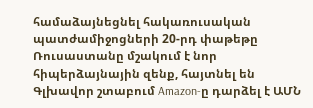համաձայնեցնել հակառուսական պատժամիջոցների 20-րդ փաթեթը Ռուսաստանը մշակում է նոր հիպերձայնային զենք, հայտնել են Գլխավոր շտաբում Amazon-ը դարձել է ԱՄՆ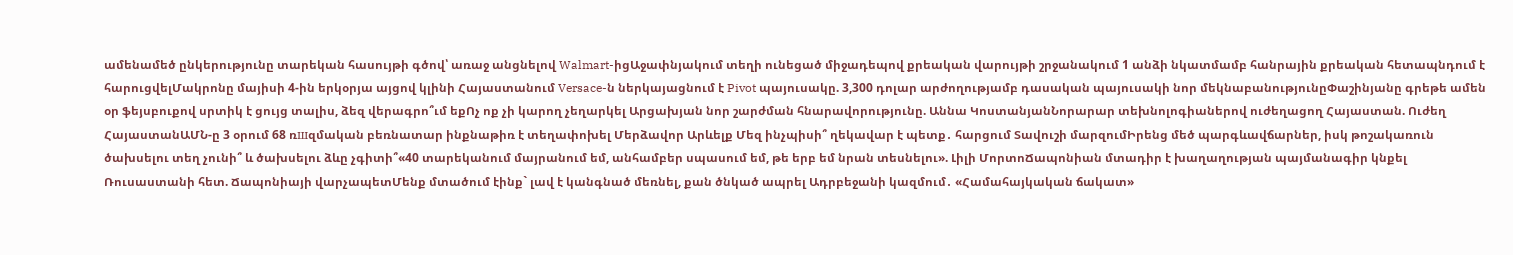ամենամեծ ընկերությունը տարեկան հասույթի գծով՝ առաջ անցնելով Walmart-իցԱջափնյակում տեղի ունեցած միջադեպով քրեական վարույթի շրջանակում 1 անձի նկատմամբ հանրային քրեական հետապնդում է հարուցվելՄակրոնը մայիսի 4-ին երկօրյա այցով կլինի Հայաստանում Versace-ն ներկայացնում է Pivot պայուսակը. 3,300 դոլար արժողությամբ դասական պայուսակի նոր մեկնաբանությունըՓաշինյանը գրեթե ամեն օր ֆեյսբուքով սրտիկ է ցույց տալիս, ձեզ վերագրո՞ւմ եքՈչ ոք չի կարող չեղարկել Արցախյան նոր շարժման հնարավորությունը. Աննա ԿոստանյանՆորարար տեխնոլոգիաներով ուժեղացող Հայաստան. Ուժեղ ՀայաստանԱՄՆ-ը 3 օրում 68 ռшզմական բեռնատար ինքնաթիռ է տեղափոխել Մերձավոր Արևելք Մեզ ինչպիսի՞ ղեկավար է պետք․ հարցում Տավուշի մարզումԻրենց մեծ պարգևավճարներ, իսկ թոշակառուն ծախսելու տեղ չունի՞ և ծախսելու ձևը չգիտի՞«40 տարեկանում մայրանում եմ, անհամբեր սպասում եմ, թե երբ եմ նրան տեսնելու». Լիլի ՄորտոՃապոնիան մտադիր է խաղաղության պայմանագիր կնքել Ռուսաստանի հետ. Ճապոնիայի վարչապետՄենք մտածում էինք` լավ է կանգնած մեռնել, քան ծնկած ապրել Ադրբեջանի կազմում․ «Համահայկական ճակատ»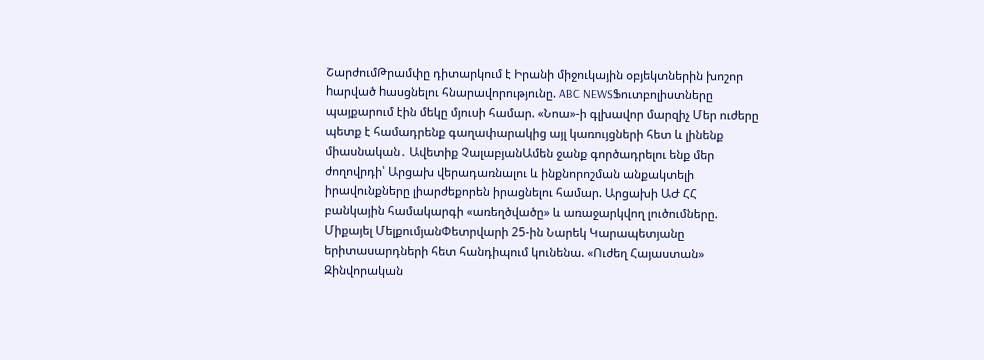ՇարժումԹրամփը դիտարկում է Իրանի միջուկային օբյեկտներին խոշոր hարված hասցնելու հնարավորությունը. ABC NEWSՖուտբոլիստները պայքարում էին մեկը մյուսի համար. «Նոա»-ի գլխավոր մարզիչ Մեր ուժերը պետք է համադրենք գաղափարակից այլ կառույցների հետ և լինենք միասնական․ Ավետիք ՉալաբյանԱմեն ջանք գործադրելու ենք մեր ժողովրդի՝ Արցախ վերադառնալու և ինքնորոշման անքակտելի իրավունքները լիարժեքորեն իրացնելու համար. Արցախի ԱԺ ՀՀ բանկային համակարգի «առեղծվածը» և առաջարկվող լուծումները. Միքայել ՄելքումյանՓետրվարի 25-ին Նարեկ Կարապետյանը երիտասարդների հետ հանդիպում կունենա. «Ուժեղ Հայաստան» Զինվորական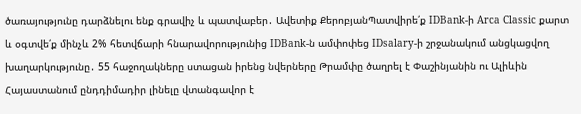ծառայությունը դարձնելու ենք գրավիչ և պատվաբեր․ Ավետիք ՔերոբյանՊատվիրե՛ք IDBank-ի Arca Classic քարտ և օգտվե՛ք մինչև 2% հետվճարի հնարավորությունից IDBank-ն ամփոփեց IDsalary-ի շրջանակում անցկացվող խաղարկությունը․ 55 հաջողակները ստացան իրենց նվերները Թրամփը ծաղրել է Փաշինյանին ու Ալիևին Հայաստանում ընդդիմադիր լինելը վտանգավոր է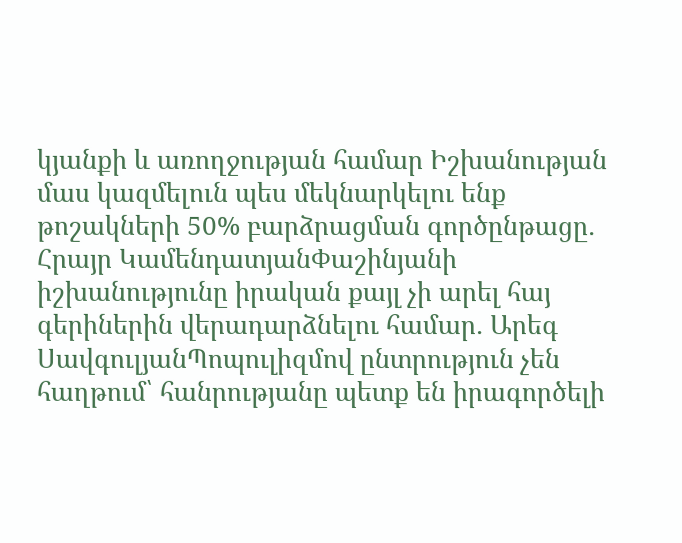կյանքի և առողջության համար Իշխանության մաս կազմելուն պես մեկնարկելու ենք թոշակների 50% բարձրացման գործընթացը․ Հրայր ԿամենդատյանՓաշինյանի իշխանությունը իրական քայլ չի արել հայ գերիներին վերադարձնելու համար․ Արեգ ՍավգուլյանՊոպուլիզմով ընտրություն չեն հաղթում՝ հանրությանը պետք են իրագործելի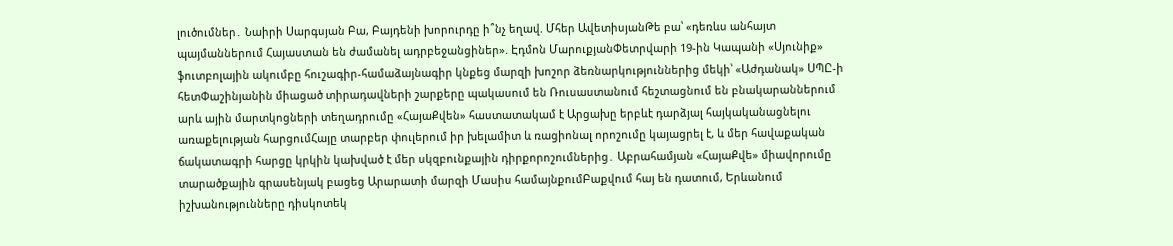լուծումներ․ Նաիրի Սարգսյան Բա, Բայդենի խորուրդը ի՞նչ եղավ. Մհեր ԱվետիսյանԹե բա՝ «դեռևս անհայտ պայմաններում Հայաստան են ժամանել ադրբեջանցիներ». Էդմոն ՄարուքյանՓետրվարի 19-ին Կապանի «Սյունիք» ֆուտբոլային ակումբը հուշագիր-համաձայնագիր կնքեց մարզի խոշոր ձեռնարկություններից մեկի՝ «Աժդանակ» ՍՊԸ-ի հետՓաշինյանին միացած տիրադավների շարքերը պակասում են Ռուսաստանում հեշտացնում են բնակարաններում արև ային մարտկոցների տեղադրումը «ՀայաՔվեն» հաստատակամ է Արցախը երբևէ դարձյալ հայկականացնելու առաքելության հարցումՀայը տարբեր փուլերում իր խելամիտ և ռացիոնալ որոշումը կայացրել է, և մեր հավաքական ճակատագրի հարցը կրկին կախված է մեր սկզբունքային դիրքորոշումներից․ Աբրահամյան «ՀայաՔվե» միավորումը տարածքային գրասենյակ բացեց Արարատի մարզի Մասիս համայնքումԲաքվում հայ են դատում, Երևանում իշխանությունները դիսկոտեկ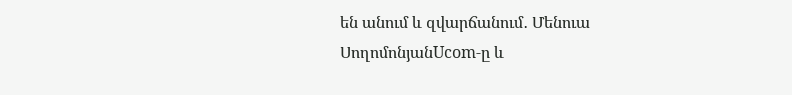են անում և զվարճանում․ Մենուա ՍողոմոնյանUcom-ը և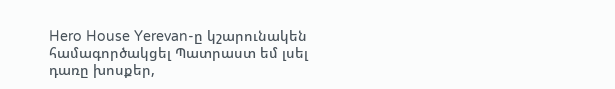Hero House Yerevan-ը կշարունակեն համագործակցել Պատրաստ եմ լսել դառը խոսքեր,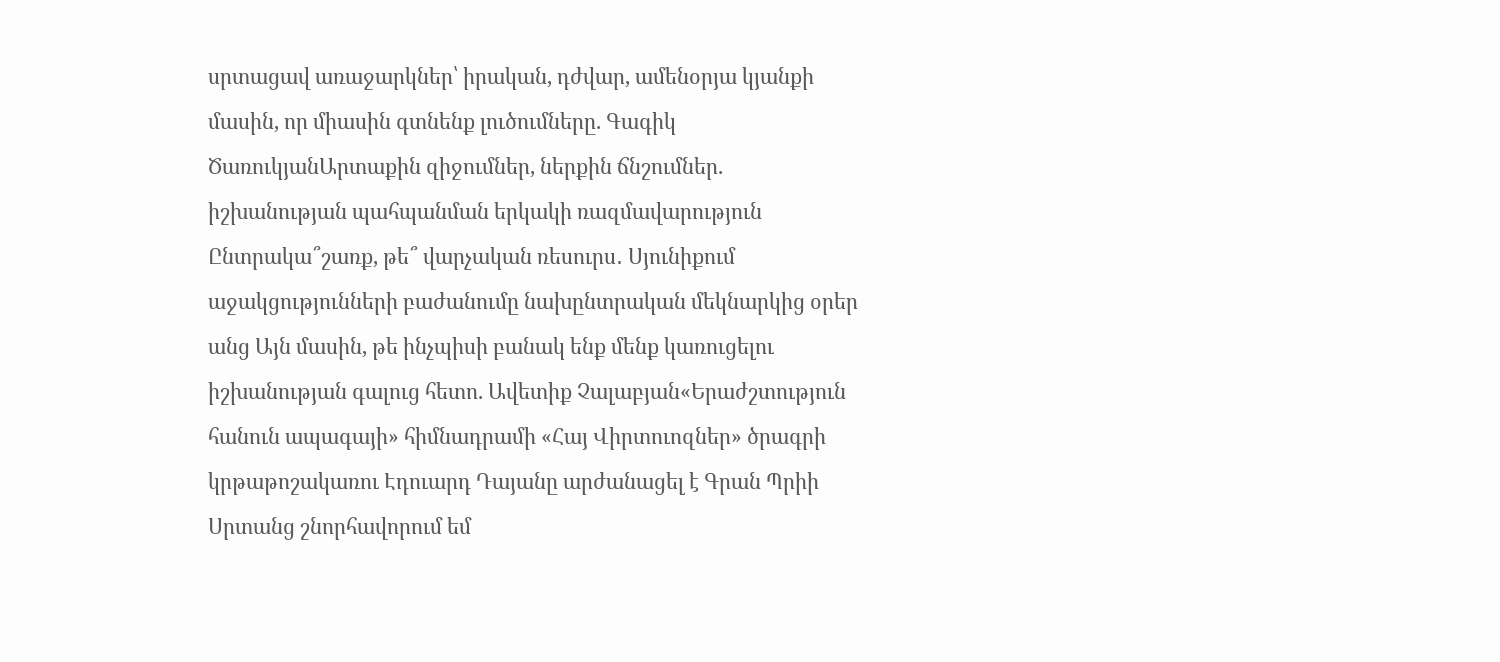սրտացավ առաջարկներ՝ իրական, դժվար, ամենօրյա կյանքի մասին, որ միասին գտնենք լուծումները. Գագիկ ԾառուկյանԱրտաքին զիջումներ, ներքին ճնշումներ. իշխանության պահպանման երկակի ռազմավարություն Ընտրակա՞շառք, թե՞ վարչական ռեսուրս․ Սյունիքում աջակցությունների բաժանումը նախընտրական մեկնարկից օրեր անց Այն մասին, թե ինչպիսի բանակ ենք մենք կառուցելու իշխանության գալուց հետո. Ավետիք Չալաբյան«Երաժշտություն հանուն ապագայի» հիմնադրամի «Հայ Վիրտուոզներ» ծրագրի կրթաթոշակառու Էդուարդ Դայանը արժանացել է Գրան Պրիի Սրտանց շնորհավորում եմ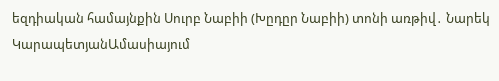եզդիական համայնքին Սուրբ Նաբիի (Խըդըր Նաբիի) տոնի առթիվ․ Նարեկ ԿարապետյանԱմասիայում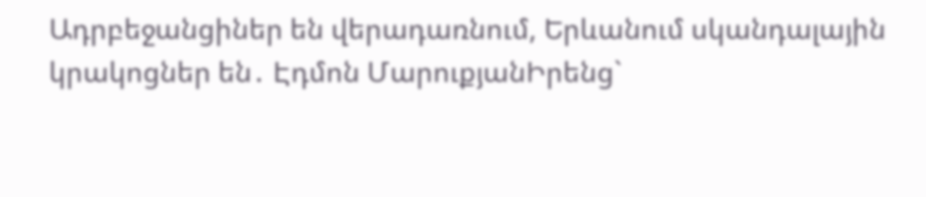Ադրբեջանցիներ են վերադառնում, Երևանում սկանդալային կրակոցներ են․ Էդմոն ՄարուքյանԻրենց`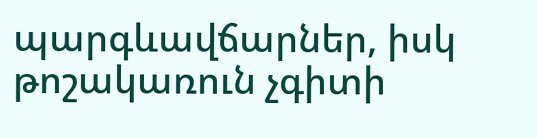պարգևավճարներ, իսկ թոշակառուն չգիտի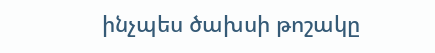ինչպես ծախսի թոշակը